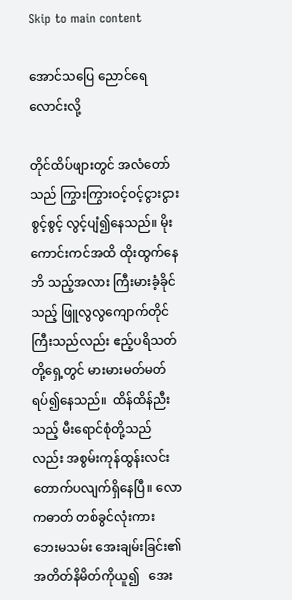Skip to main content

အောင်သပြေ ညောင်ရေလောင်းလို့

တိုင်ထိပ်ဖျားတွင် အလံတော်သည် ကြွားကြွားဝင့်ဝင့်ငွားငွားစွင့်စွင့် လွင့်ပျံ၍နေသည်။ မိုးကောင်းကင်အထိ ထိုးထွက်နေဘိ သည့်အလား ကြီးမားခံ့ခိုင်သည့် ဖြူလွလွကျောက်တိုင် ကြီးသည်လည်း ဧည့်ပရိသတ်တို့ရှေ့တွင် မားမားမတ်မတ်  ရပ်၍နေသည်။  ထိန်ထိန်ညီးသည့် မီးရောင်စုံတို့သည်လည်း အစွမ်းကုန်ထွန်းလင်းတောက်ပလျက်ရှိနေပြီ။ လောကဓာတ် တစ်ခွင်လုံးကား ဘေးမသမ်း အေးချမ်းခြင်း၏  အတိတ်နိမိတ်ကိုယူ၍   အေး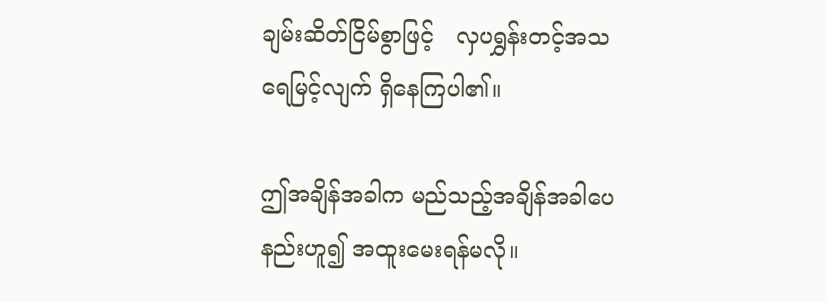ချမ်းဆိတ်ငြိမ်စွာဖြင့်   လှပရွှန်းတင့်အသရေမြင့်လျက် ရှိနေကြပါ၏။

ဤအချိန်အခါက မည်သည့်အချိန်အခါပေနည်းဟူ၍ အထူးမေးရန်မလို။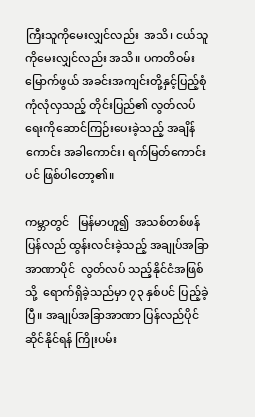ကြီးသူကိုမေးလျှင်လည်း  အသိ၊ ငယ်သူကိုမေးလျှင်လည်း အသိ။ ပကတိဝမ်းမြောက်ဖွယ် အခင်းအကျင်းတို့နှင့်ပြည့်စုံ ကုံလုံလှသည့် တိုင်းပြည်၏ လွတ်လပ်ရေးကိုဆောင်ကြဉ်းပေးခဲ့သည့် အချိန်ကောင်း အခါကောင်း၊ ရက်မြတ်ကောင်းပင် ဖြစ်ပါတော့၏။

ကမ္ဘာတွင်   မြန်မာဟူ၍  အသစ်တစ်ဖန်  ပြန်လည် ထွန်းလင်းခဲ့သည့် အချုပ်အခြာအာဏာပိုင်  လွတ်လပ် သည့်နိုင်ငံအဖြစ်သို့  ရောက်ရှိခဲ့သည်မှာ ၇၃ နှစ်ပင် ပြည့်ခဲ့ပြီ။ အချုပ်အခြာအာဏာ ပြန်လည်ပိုင်ဆိုင်နိုင်ရန် ကြိုးပမ်း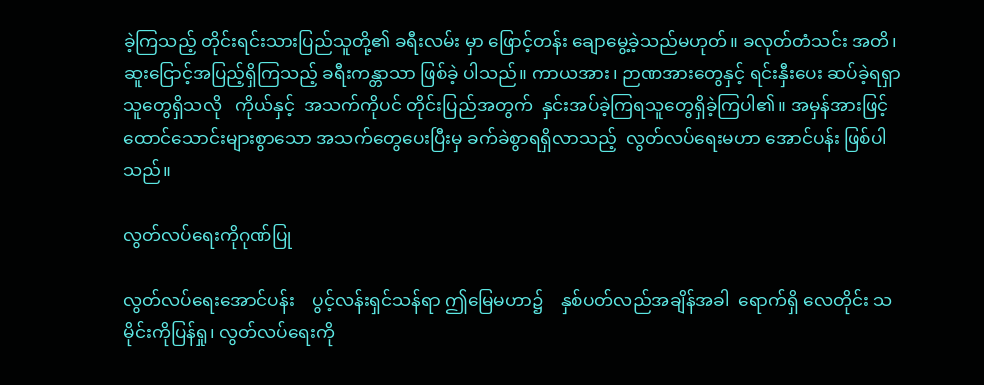ခဲ့ကြသည့် တိုင်းရင်းသားပြည်သူတို့၏ ခရီးလမ်း မှာ ဖြောင့်တန်း ချောမွေ့ခဲ့သည်မဟုတ်။ ခလုတ်တံသင်း အတိ၊ ဆူးငြောင့်အပြည့်ရှိကြသည့် ခရီးကန္တာသာ ဖြစ်ခဲ့ ပါသည်။ ကာယအား၊ ဉာဏအားတွေနှင့် ရင်းနှီးပေး ဆပ်ခဲ့ရရှာသူတွေရှိသလို   ကိုယ်နှင့်  အသက်ကိုပင် တိုင်းပြည်အတွက်  နှင်းအပ်ခဲ့ကြရသူတွေရှိခဲ့ကြပါ၏။ အမှန်အားဖြင့် ထောင်သောင်းများစွာသော အသက်တွေပေးပြီးမှ ခက်ခဲစွာရရှိလာသည့်  လွတ်လပ်ရေးမဟာ အောင်ပန်း ဖြစ်ပါသည်။

လွတ်လပ်ရေးကိုဂုဏ်ပြု

လွတ်လပ်ရေးအောင်ပန်း    ပွင့်လန်းရှင်သန်ရာ ဤမြေမဟာ၌    နှစ်ပတ်လည်အချိန်အခါ  ရောက်ရှိ လေတိုင်း သမိုင်းကိုပြန်ရှု၊ လွတ်လပ်ရေးကို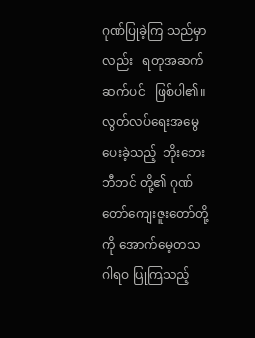ဂုဏ်ပြုခဲ့ကြ သည်မှာလည်း   ရတုအဆက်ဆက်ပင်   ဖြစ်ပါ၏။ လွတ်လပ်ရေးအမွေပေးခဲ့သည့်  ဘိုးဘေးဘီဘင် တို့၏ ဂုဏ်တော်ကျေးဇူးတော်တို့ကို အောက်မေ့တသ  ဂါရဝ ပြုကြသည့်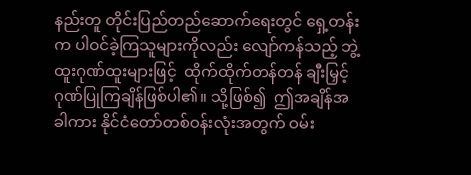နည်းတူ တိုင်းပြည်တည်ဆောက်ရေးတွင် ရှေ့တန်းက ပါဝင်ခဲ့ကြသူများကိုလည်း လျော်ကန်သည့် ဘွဲ့ထူးဂုဏ်ထူးများဖြင့်  ထိုက်ထိုက်တန်တန် ချီးမြှင့် ဂုဏ်ပြုကြချိန်ဖြစ်ပါ၏။ သို့ဖြစ်၍  ဤအချိန်အခါကား နိုင်ငံတော်တစ်ဝန်းလုံးအတွက် ဝမ်း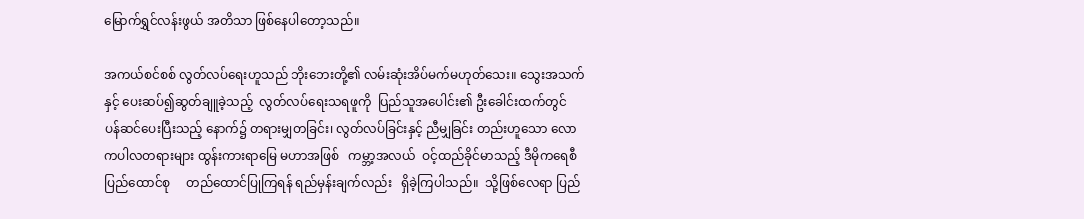မြောက်ရွှင်လန်းဖွယ် အတိသာ ဖြစ်နေပါတော့သည်။

အကယ်စင်စစ် လွတ်လပ်ရေးဟူသည် ဘိုးဘေးတို့၏ လမ်းဆုံးအိပ်မက်မဟုတ်သေး။ သွေးအသက်နှင့် ပေးဆပ်၍ဆွတ်ချူခဲ့သည့်  လွတ်လပ်ရေးသရဖူကို  ပြည်သူအပေါင်း၏ ဦးခေါင်းထက်တွင်   ပန်ဆင်ပေးပြီးသည့် နောက်၌ တရားမျှတခြင်း၊ လွတ်လပ်ခြင်းနှင့် ညီမျှခြင်း တည်းဟူသော လောကပါလတရားများ ထွန်းကားရာမြေ မဟာအဖြစ်   ကမ္ဘာ့အလယ်  ဝင့်ထည်ခိုင်မာသည့် ဒီမိုကရေစီပြည်ထောင်စု     တည်ထောင်ပြုကြရန် ရည်မှန်းချက်လည်း   ရှိခဲ့ကြပါသည်။  သို့ဖြစ်လေရာ ပြည်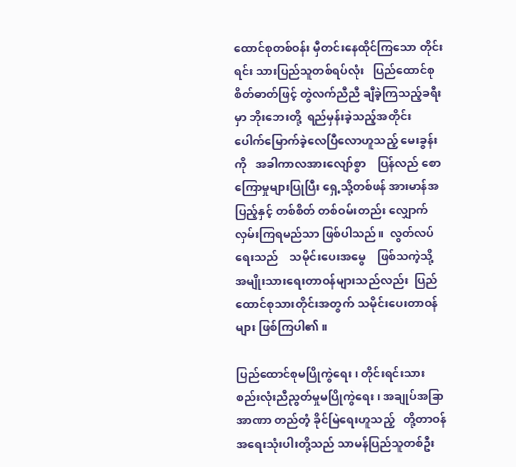ထောင်စုတစ်ဝန်း မှီတင်းနေထိုင်ကြသော တိုင်းရင်း သားပြည်သူတစ်ရပ်လုံး   ပြည်ထောင်စုစိတ်ဓာတ်ဖြင့် တွဲလက်ညီညီ ချီခဲ့ကြသည့်ခရီးမှာ ဘိုးဘေးတို့  ရည်မှန်းခဲ့သည့်အတိုင်း     ပေါက်မြောက်ခဲ့လေပြီလောဟူသည့် မေးခွန်းကို   အခါကာလအားလျော်စွာ    ပြန်လည် စောကြောမှုများပြုပြီး ရှေ့သို့တစ်ဖန် အားမာန်အပြည့်နှင့် တစ်စိတ် တစ်ဝမ်းတည်း လျှောက်လှမ်းကြရမည်သာ ဖြစ်ပါသည်။  လွတ်လပ်ရေးသည်    သမိုင်းပေးအမွေ    ဖြစ်သကဲ့သို့   အမျိုးသားရေးတာဝန်များသည်လည်း  ပြည်ထောင်စုသားတိုင်းအတွက် သမိုင်းပေးတာဝန်များ ဖြစ်ကြပါ၏။

ပြည်ထောင်စုမပြိုကွဲရေး၊ တိုင်းရင်းသားစည်းလုံးညီညွတ်မှုမပြိုကွဲရေး၊ အချုပ်အခြာအာဏာ တည်တံ့ ခိုင်မြဲရေးဟူသည့်   တို့တာဝန်အရေးသုံးပါးတို့သည် သာမန်ပြည်သူတစ်ဦး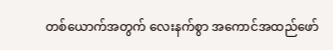တစ်ယောက်အတွက် လေးနက်စွာ အကောင်အထည်ဖော်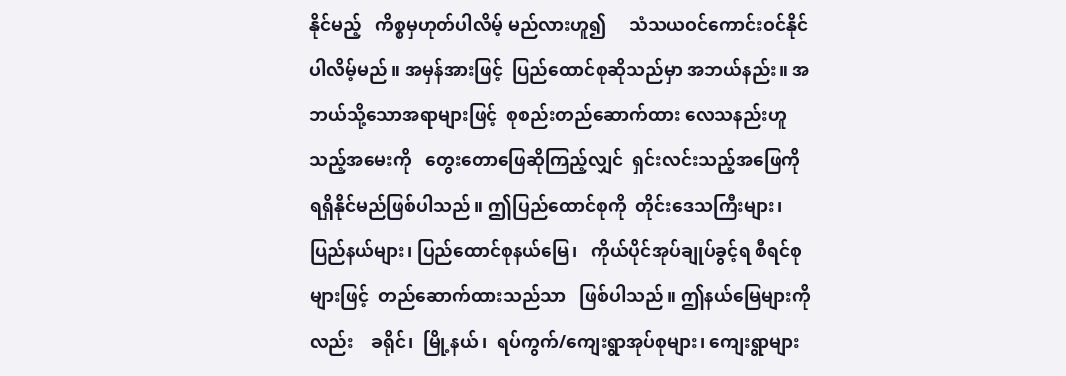နိုင်မည့်   ကိစ္စမှဟုတ်ပါလိမ့် မည်လားဟူ၍     သံသယဝင်ကောင်းဝင်နိုင်ပါလိမ့်မည်။ အမှန်အားဖြင့်  ပြည်ထောင်စုဆိုသည်မှာ အဘယ်နည်း။ အဘယ်သို့သောအရာများဖြင့်  စုစည်းတည်ဆောက်ထား လေသနည်းဟူသည့်အမေးကို   တွေးတောဖြေဆိုကြည့်လျှင်  ရှင်းလင်းသည့်အဖြေကို  ရရှိနိုင်မည်ဖြစ်ပါသည်။ ဤပြည်ထောင်စုကို  တိုင်းဒေသကြီးများ၊ ပြည်နယ်များ၊ ပြည်ထောင်စုနယ်မြေ၊   ကိုယ်ပိုင်အုပ်ချုပ်ခွင့်ရ စီရင်စုများဖြင့်  တည်ဆောက်ထားသည်သာ   ဖြစ်ပါသည်။ ဤနယ်မြေများကိုလည်း    ခရိုင်၊  မြို့နယ်၊  ရပ်ကွက်/ကျေးရွာအုပ်စုများ၊ ကျေးရွာများ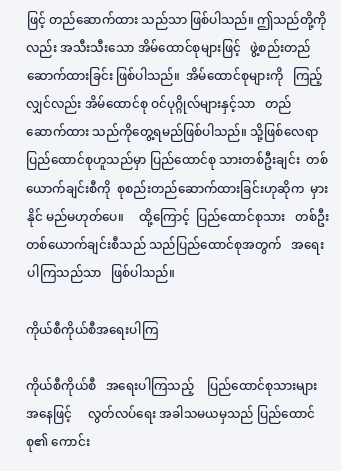ဖြင့် တည်ဆောက်ထား သည်သာ ဖြစ်ပါသည်။ ဤသည်တို့ကိုလည်း အသီးသီးသော အိမ်ထောင်စုများဖြင့်   ဖွဲ့စည်းတည်ဆောက်ထားခြင်း ဖြစ်ပါသည်။  အိမ်ထောင်စုများကို   ကြည့်လျှင်လည်း အိမ်ထောင်စု ဝင်ပုဂ္ဂိုလ်များနှင့်သာ   တည်ဆောက်ထား သည်ကိုတွေ့ရမည်ဖြစ်ပါသည်။ သို့ဖြစ်လေရာ ပြည်ထောင်စုဟူသည်မှာ ပြည်ထောင်စု သားတစ်ဦးချင်း  တစ်ယောက်ချင်းစီကို  စုစည်းတည်ဆောက်ထားခြင်းဟုဆိုက  မှားနိုင် မည်မဟုတ်ပေ။     ထို့ကြောင့်  ပြည်ထောင်စုသား   တစ်ဦးတစ်ယောက်ချင်းစီသည် သည်ပြည်ထောင်စုအတွက်   အရေးပါကြသည်သာ   ဖြစ်ပါသည်။

ကိုယ်စီကိုယ်စီအရေးပါကြ

ကိုယ်စီကိုယ်စီ   အရေးပါကြသည့်    ပြည်ထောင်စုသားများအနေဖြင့်     လွတ်လပ်ရေး အခါသမယမှသည် ပြည်ထောင်စု၏ ကောင်း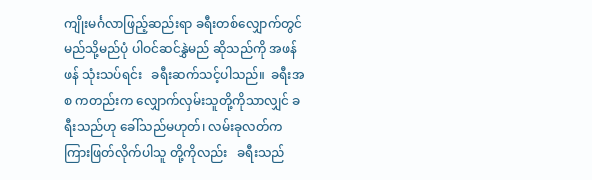ကျိုးမင်္ဂလာဖြည့်ဆည်းရာ ခရီးတစ်လျှောက်တွင် မည်သို့မည်ပုံ ပါဝင်ဆင်နွှဲမည် ဆိုသည်ကို အဖန်ဖန် သုံးသပ်ရင်း   ခရီးဆက်သင့်ပါသည်။  ခရီးအစ ကတည်းက လျှောက်လှမ်းသူတို့ကိုသာလျှင် ခရီးသည်ဟု ခေါ်သည်မဟုတ်၊ လမ်းခုလတ်က  ကြားဖြတ်လိုက်ပါသူ တို့ကိုလည်း   ခရီးသည်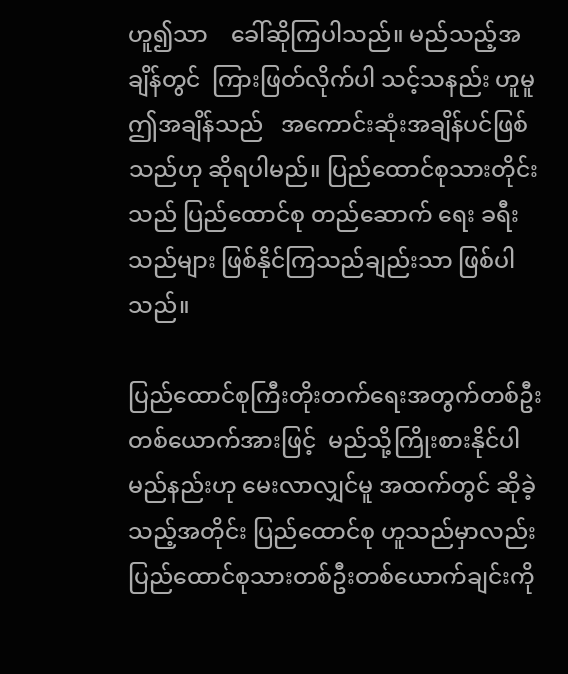ဟူ၍သာ    ခေါ်ဆိုကြပါသည်။ မည်သည့်အချိန်တွင်  ကြားဖြတ်လိုက်ပါ သင့်သနည်း ဟူမူ ဤအချိန်သည်   အကောင်းဆုံးအချိန်ပင်ဖြစ်သည်ဟု ဆိုရပါမည်။ ပြည်ထောင်စုသားတိုင်းသည် ပြည်ထောင်စု တည်ဆောက် ရေး ခရီးသည်များ ဖြစ်နိုင်ကြသည်ချည်းသာ ဖြစ်ပါသည်။

ပြည်ထောင်စုကြီးတိုးတက်ရေးအတွက်တစ်ဦးတစ်ယောက်အားဖြင့်  မည်သို့ကြိုးစားနိုင်ပါမည်နည်းဟု မေးလာလျှင်မူ အထက်တွင် ဆိုခဲ့သည့်အတိုင်း ပြည်ထောင်စု ဟူသည်မှာလည်း ပြည်ထောင်စုသားတစ်ဦးတစ်ယောက်ချင်းကို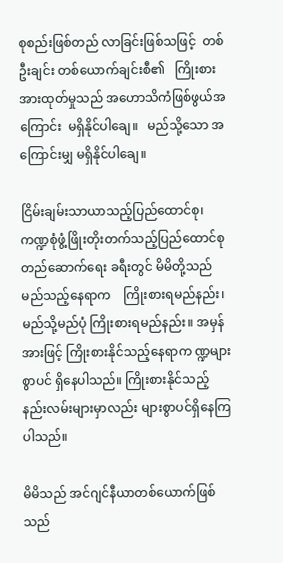စုစည်းဖြစ်တည် လာခြင်းဖြစ်သဖြင့်  တစ်ဦးချင်း တစ်ယောက်ချင်းစီ၏   ကြိုးစားအားထုတ်မှုသည် အဟောသိကံဖြစ်ဖွယ်အကြောင်း  မရှိနိုင်ပါချေ။   မည်သို့သော အကြောင်းမျှ မရှိနိုင်ပါချေ။

ငြိမ်းချမ်းသာယာသည့်ပြည်ထောင်စု၊ ကဏ္ဍစုံဖွံ့ဖြိုးတိုးတက်သည့်ပြည်ထောင်စု တည်ဆောက်ရေး ခရီးတွင် မိမိတို့သည်   မည်သည့်နေရာက    ကြိုးစားရမည်နည်း၊ မည်သို့မည်ပုံ ကြိုးစားရမည်နည်း။ အမှန်အားဖြင့် ကြိုးစားနိုင်သည့်နေရာက ဏ္ဍများစွာပင် ရှိနေပါသည်။ ကြိုးစားနိုင်သည့် နည်းလမ်းများမှာလည်း များစွာပင်ရှိနေကြပါသည်။

မိမိသည် အင်ဂျင်နီယာတစ်ယောက်ဖြစ်သည်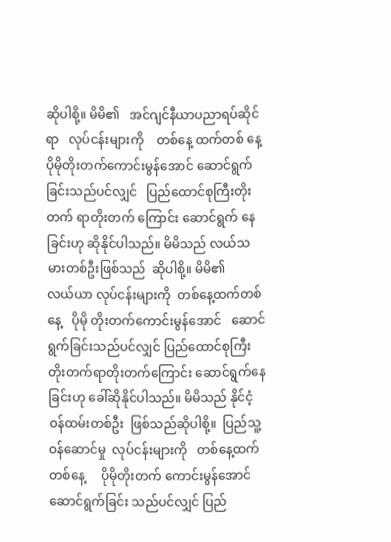ဆိုပါစို့။ မိမိ၏   အင်ဂျင်နီယာပညာရပ်ဆိုင်ရာ   လုပ်ငန်းများကို    တစ်နေ့ ထက်တစ် နေ့      ပိုမိုတိုးတက်ကောင်းမွန်အောင် ဆောင်ရွက်ခြင်းသည်ပင်လျှင်   ပြည်ထောင်စုကြီးတိုးတက် ရာတိုးတက် ကြောင်း ဆောင်ရွက် နေခြင်းဟု ဆိုနိုင်ပါသည်။ မိမိသည် လယ်သမားတစ်ဦးဖြစ်သည်  ဆိုပါစို့။ မိမိ၏          လယ်ယာ လုပ်ငန်းများကို  တစ်နေ့ထက်တစ်နေ့   ပိုမို တိုးတက်ကောင်းမွန်အောင်   ဆောင်ရွက်ခြင်းသည်ပင်လျှင် ပြည်ထောင်စုကြီး     တိုးတက်ရာတိုးတက်ကြောင်း ဆောင်ရွက်နေခြင်းဟု ခေါ်ဆိုနိုင်ပါသည်။ မိမိသည် နိုင်ငံ့ ဝန်ထမ်းတစ်ဦး  ဖြစ်သည်ဆိုပါစို့။  ပြည်သူ့ဝန်ဆောင်မှု  လုပ်ငန်းများကို   တစ်နေ့ထက်တစ်နေ့     ပိုမိုတိုးတက် ကောင်းမွန်အောင်      ဆောင်ရွက်ခြင်း သည်ပင်လျှင် ပြည်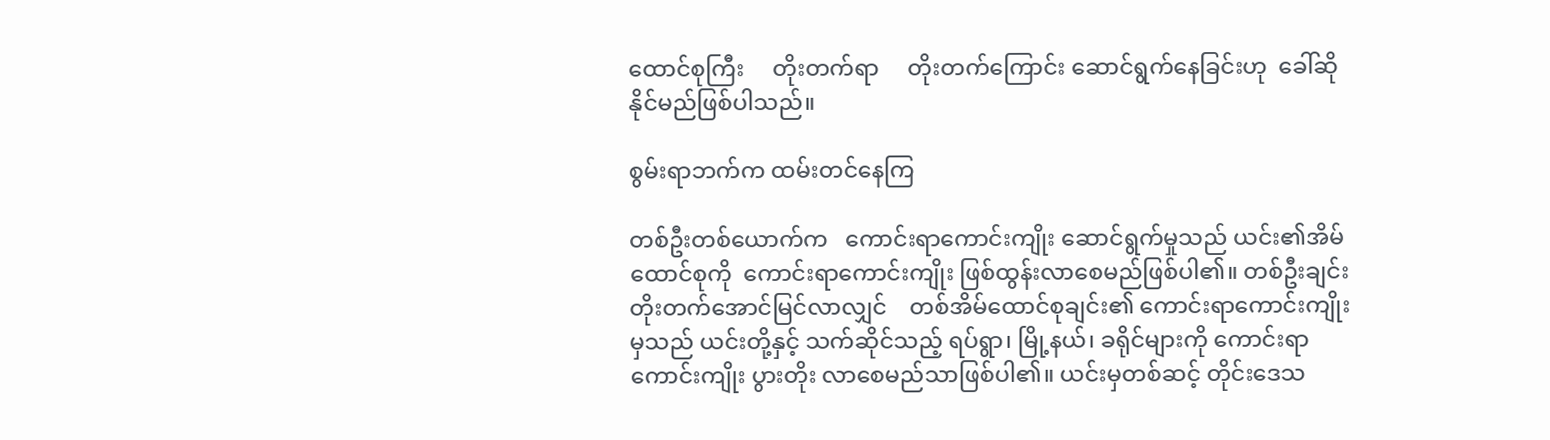ထောင်စုကြီး     တိုးတက်ရာ     တိုးတက်ကြောင်း ဆောင်ရွက်နေခြင်းဟု  ခေါ်ဆိုနိုင်မည်ဖြစ်ပါသည်။

စွမ်းရာဘက်က ထမ်းတင်နေကြ

တစ်ဦးတစ်ယောက်က   ကောင်းရာကောင်းကျိုး ဆောင်ရွက်မှုသည် ယင်း၏အိမ်ထောင်စုကို  ကောင်းရာကောင်းကျိုး ဖြစ်ထွန်းလာစေမည်ဖြစ်ပါ၏။ တစ်ဦးချင်း တိုးတက်အောင်မြင်လာလျှင်    တစ်အိမ်ထောင်စုချင်း၏ ကောင်းရာကောင်းကျိုးမှသည် ယင်းတို့နှင့် သက်ဆိုင်သည့် ရပ်ရွာ၊ မြို့နယ်၊ ခရိုင်များကို ကောင်းရာကောင်းကျိုး ပွားတိုး လာစေမည်သာဖြစ်ပါ၏။ ယင်းမှတစ်ဆင့် တိုင်းဒေသ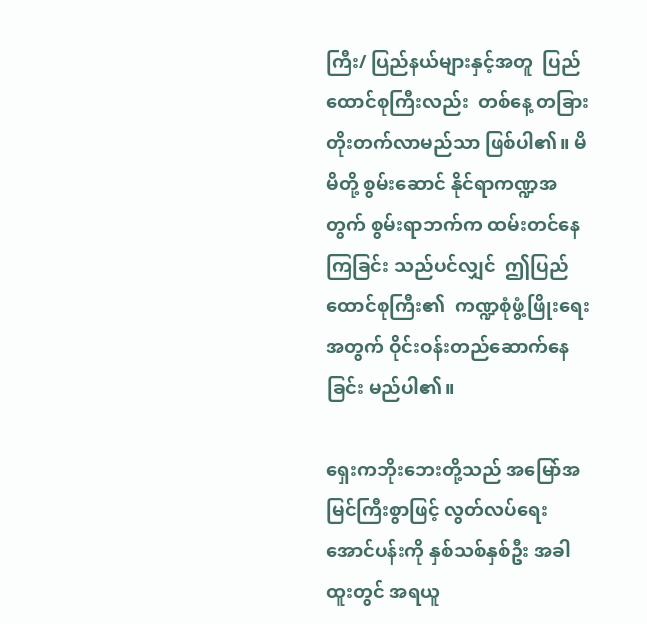ကြီး/ ပြည်နယ်များနှင့်အတူ  ပြည်ထောင်စုကြီးလည်း  တစ်နေ့ တခြားတိုးတက်လာမည်သာ ဖြစ်ပါ၏။ မိမိတို့ စွမ်းဆောင် နိုင်ရာကဏ္ဍအတွက် စွမ်းရာဘက်က ထမ်းတင်နေကြခြင်း သည်ပင်လျှင်  ဤပြည်ထောင်စုကြီး၏  ကဏ္ဍစုံဖွံ့ဖြိုးရေးအတွက် ဝိုင်းဝန်းတည်ဆောက်နေခြင်း မည်ပါ၏။

ရှေးကဘိုးဘေးတို့သည် အမြော်အမြင်ကြီးစွာဖြင့် လွတ်လပ်ရေးအောင်ပန်းကို နှစ်သစ်နှစ်ဦး အခါထူးတွင် အရယူ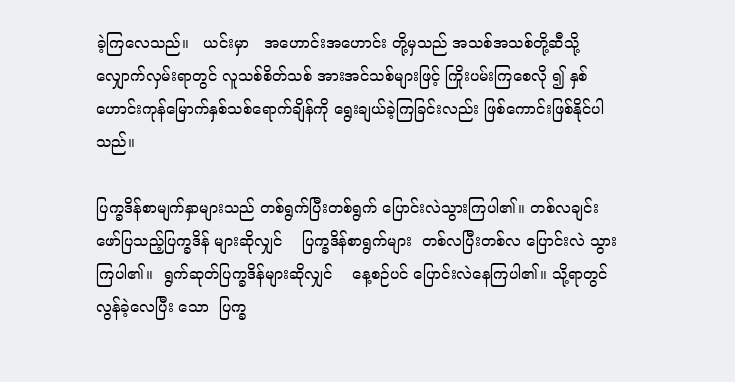ခဲ့ကြလေသည်။   ယင်းမှာ   အဟောင်းအဟောင်း တို့မှသည် အသစ်အသစ်တို့ဆီသို့ လျှောက်လှမ်းရာတွင် လူသစ်စိတ်သစ် အားအင်သစ်များဖြင့် ကြိုးပမ်းကြစေလို ၍ နှစ်ဟောင်းကုန်မြောက်နှစ်သစ်ရောက်ချိန်ကို ရွေးချယ်ခဲ့ကြခြင်းလည်း ဖြစ်ကောင်းဖြစ်နိုင်ပါသည်။

ပြက္ခဒိန်စာမျက်နှာများသည် တစ်ရွက်ပြီးတစ်ရွက် ပြောင်းလဲသွားကြပါ၏။ တစ်လချင်း ဖော်ပြသည့်ပြက္ခဒိန် များဆိုလျှင်    ပြက္ခဒိန်စာရွက်များ  တစ်လပြီးတစ်လ ပြောင်းလဲ သွားကြပါ၏။  ရွက်ဆုတ်ပြက္ခဒိန်များဆိုလျှင်    နေ့စဉ်ပင် ပြောင်းလဲနေကြပါ၏။ သို့ရာတွင် လွန်ခဲ့လေပြီး သော  ပြက္ခ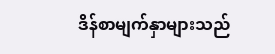ဒိန်စာမျက်နှာများသည်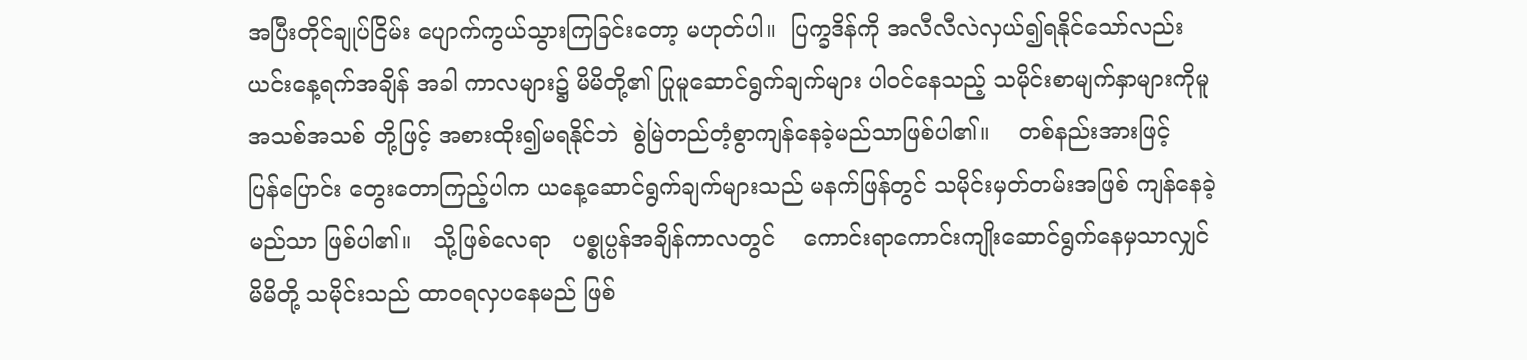အပြီးတိုင်ချုပ်ငြိမ်း ပျောက်ကွယ်သွားကြခြင်းတော့ မဟုတ်ပါ။  ပြက္ခဒိန်ကို အလီလီလဲလှယ်၍ရနိုင်သော်လည်း ယင်းနေ့ရက်အချိန် အခါ ကာလများ၌ မိမိတို့၏ ပြုမူဆောင်ရွက်ချက်များ ပါဝင်နေသည့် သမိုင်းစာမျက်နှာများကိုမူ အသစ်အသစ် တို့ဖြင့် အစားထိုး၍မရနိုင်ဘဲ  စွဲမြဲတည်တံ့စွာကျန်နေခဲ့မည်သာဖြစ်ပါ၏။    တစ်နည်းအားဖြင့်    ပြန်ပြောင်း တွေးတောကြည့်ပါက ယနေ့ဆောင်ရွက်ချက်များသည် မနက်ဖြန်တွင် သမိုင်းမှတ်တမ်းအဖြစ် ကျန်နေခဲ့မည်သာ ဖြစ်ပါ၏။   သို့ဖြစ်လေရာ   ပစ္စုပ္ပန်အချိန်ကာလတွင်    ကောင်းရာကောင်းကျိုးဆောင်ရွက်နေမှသာလျှင် မိမိတို့ သမိုင်းသည် ထာဝရလှပနေမည် ဖြစ်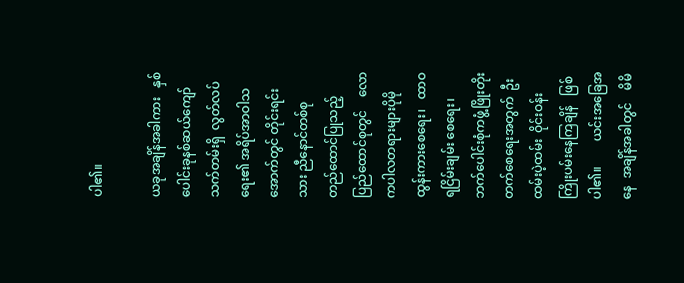ပါ၏။

ယခုအချိန်အခါကား   နှစ်ပေါင်းခုနစ်ဆယ်ကျော် သက်တမ်းရှိ  လွတ်လပ်ရေး၏ အရိပ်အာဝါသအောက်တွင် တိုင်းရင်းသား ညီနောင်တစ်စု     တည်ထောင်ပြုသည့် ပြည်ထောင်စုတွင်    လောကပါလတရားများပိုမိုထွန်းကားစေရေး၊   ထာဝရငြိမ်းချမ်း စေရေး၊ ဘက်ပေါင်းစုံကဖွံ့ဖြိုးတိုးတက်စေရေးအတွက်  ဦးထမ်းပဲ့ထမ်း  ဝိုင်းဝန်း ကြိုးပမ်းနေကြချိန်   ဖြစ်ပါ၏။        ယင်းအခြေအနေ  အချိန်အခါတွင်    မိမိ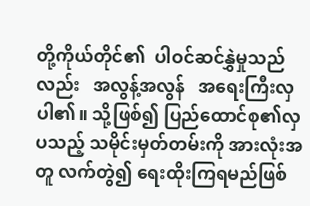တို့ကိုယ်တိုင်၏  ပါဝင်ဆင်နွှဲမှုသည် လည်း   အလွန့်အလွန်   အရေးကြီးလှပါ၏။ သို့ဖြစ်၍ ပြည်ထောင်စု၏လှပသည့် သမိုင်းမှတ်တမ်းကို အားလုံးအတူ လက်တွဲ၍ ရေးထိုးကြရမည်ဖြစ်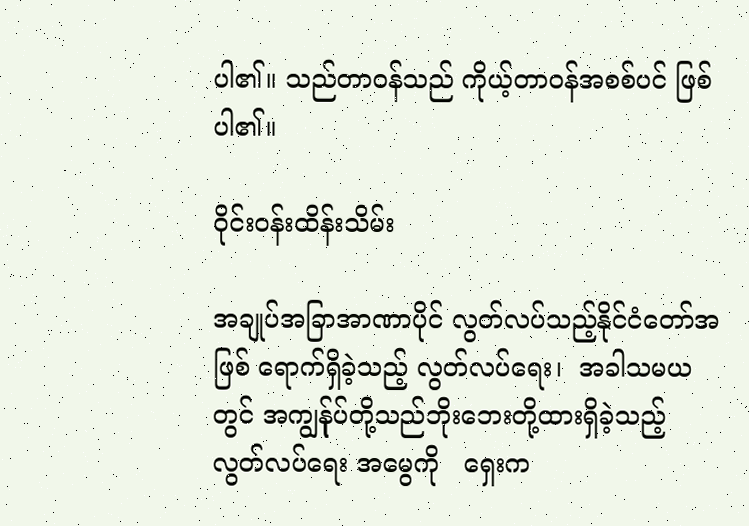ပါ၏။ သည်တာဝန်သည် ကိုယ့်တာဝန်အစစ်ပင် ဖြစ်ပါ၏။

ဝိုင်းဝန်းထိန်းသိမ်း

အချုပ်အခြာအာဏာပိုင် လွတ်လပ်သည့်နိုင်ငံတော်အဖြစ် ရောက်ရှိခဲ့သည့် လွတ်လပ်ရေး၊  အခါသမယတွင် အကျွန်ုပ်တို့သည်ဘိုးဘေးတို့ထားရှိခဲ့သည့် လွတ်လပ်ရေး အမွေကို   ရှေးက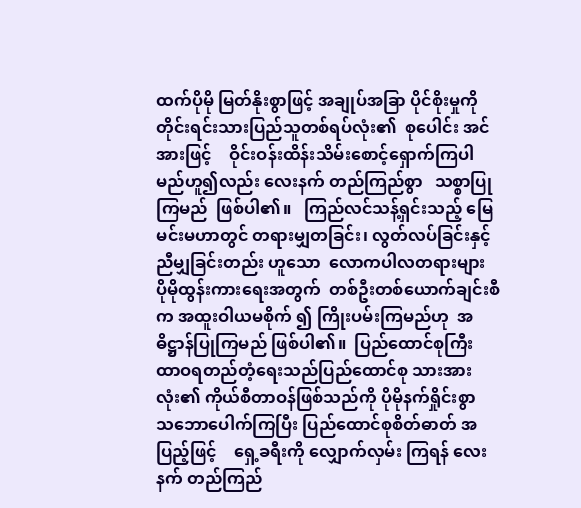ထက်ပိုမို မြတ်နိုးစွာဖြင့် အချုပ်အခြာ ပိုင်စိုးမှုကို တိုင်းရင်းသားပြည်သူတစ်ရပ်လုံး၏  စုပေါင်း အင်အားဖြင့်    ဝိုင်းဝန်းထိန်းသိမ်းစောင့်ရှောက်ကြပါ မည်ဟူ၍လည်း လေးနက် တည်ကြည်စွာ   သစ္စာပြုကြမည်  ဖြစ်ပါ၏။   ကြည်လင်သန့်ရှင်းသည့် မြေမင်းမဟာတွင် တရားမျှတခြင်း၊ လွတ်လပ်ခြင်းနှင့်  ညီမျှခြင်းတည်း ဟူသော  လောကပါလတရားများ  ပိုမိုထွန်းကားရေးအတွက်  တစ်ဦးတစ်ယောက်ချင်းစီက အထူးဝါယမစိုက် ၍ ကြိုးပမ်းကြမည်ဟု  အဓိဋ္ဌာန်ပြုကြမည် ဖြစ်ပါ၏။  ပြည်ထောင်စုကြီး ထာဝရတည်တံ့ရေးသည်ပြည်ထောင်စု သားအားလုံး၏ ကိုယ်စီတာဝန်ဖြစ်သည်ကို ပိုမိုနက်ရှိုင်းစွာ    သဘောပေါက်ကြပြီး ပြည်ထောင်စုစိတ်ဓာတ် အပြည့်ဖြင့်    ရှေ့ခရီးကို လျှောက်လှမ်း ကြရန် လေးနက် တည်ကြည်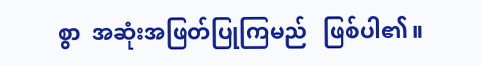စွာ  အဆုံးအဖြတ်ပြုကြမည်   ဖြစ်ပါ၏။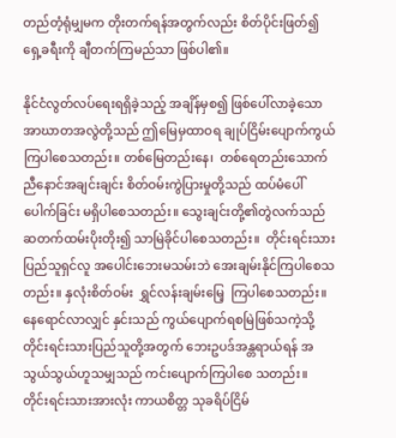တည်တံ့ရုံမျှမက တိုးတက်ရန်အတွက်လည်း စိတ်ပိုင်းဖြတ်၍ ရှေ့ခရီးကို ချီတက်ကြမည်သာ ဖြစ်ပါ၏။

နိုင်ငံလွတ်လပ်ရေးရရှိခဲ့သည့် အချိန်မှစ၍ ဖြစ်ပေါ်လာခဲ့သော အာဃာတအလွဲတို့သည် ဤမြေမှထာဝရ ချုပ်ငြိမ်းပျောက်ကွယ်ကြပါစေသတည်း။ တစ်မြေတည်းနေ၊  တစ်ရေတည်းသောက် ညီနောင်အချင်းချင်း စိတ်ဝမ်းကွဲပြားမှုတို့သည် ထပ်မံပေါ်ပေါက်ခြင်း မရှိပါစေသတည်း။ သွေးချင်းတို့၏တွဲလက်သည်  ဆတက်ထမ်းပိုးတိုး၍ သာမြဲခိုင်ပါစေသတည်း။  တိုင်းရင်းသားပြည်သူရှင်လူ အပေါင်းဘေးမသမ်းဘဲ အေးချမ်းနိုင်ကြပါစေသတည်း။ နှလုံးစိတ်ဝမ်း  ရွှင်လန်းချမ်းမြေ့  ကြပါစေသတည်း။ နေရောင်လာလျှင် နှင်းသည် ကွယ်ပျောက်ရစမြဲဖြစ်သကဲ့သို့ တိုင်းရင်းသားပြည်သူတို့အတွက် ဘေးဥပဒ်အန္တရာယ်ရန် အသွယ်သွယ်ဟူသမျှသည် ကင်းပျောက်ကြပါစေ သတည်း။ တိုင်းရင်းသားအားလုံး ကာယစိတ္တ သုခရိပ်ငြိမ်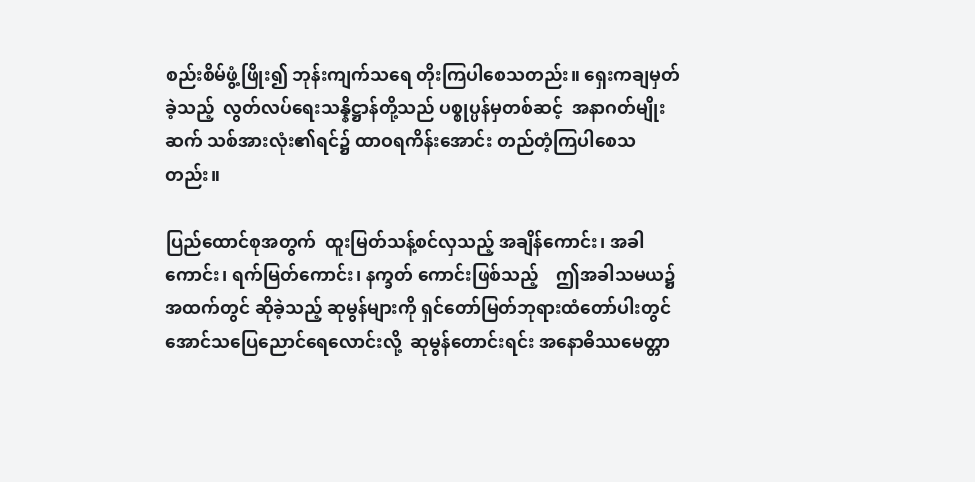စည်းစိမ်ဖွံ့ဖြိုး၍ ဘုန်းကျက်သရေ တိုးကြပါစေသတည်း။ ရှေးကချမှတ်ခဲ့သည့်  လွတ်လပ်ရေးသန္နိဋ္ဌာန်တို့သည် ပစ္စုပ္ပန်မှတစ်ဆင့်  အနာဂတ်မျိုးဆက် သစ်အားလုံး၏ရင်၌ ထာဝရကိန်းအောင်း တည်တံ့ကြပါစေသတည်း။

ပြည်ထောင်စုအတွက်  ထူးမြတ်သန့်စင်လှသည့် အချိန်ကောင်း၊ အခါကောင်း၊ ရက်မြတ်ကောင်း၊ နက္ခတ် ကောင်းဖြစ်သည့်    ဤအခါသမယ၌    အထက်တွင် ဆိုခဲ့သည့် ဆုမွန်များကို ရှင်တော်မြတ်ဘုရားထံတော်ပါးတွင် အောင်သပြေညောင်ရေလောင်းလို့  ဆုမွန်တောင်းရင်း အနောဓိဿမေတ္တာ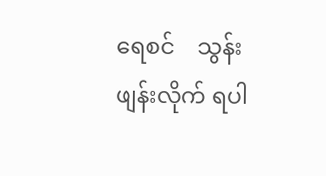ရေစင်    သွန်းဖျန်းလိုက် ရပါ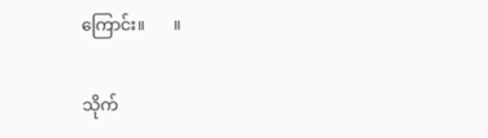ကြောင်း။       ။

သိုက်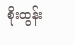စိုးထွန်း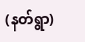(နတ်ရွာ)